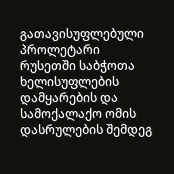გათავისუფლებული პროლეტარი
რუსეთში საბჭოთა ხელისუფლების დამყარების და სამოქალაქო ომის დასრულების შემდეგ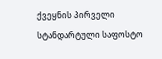ქვეყნის პირველი სტანდარტული საფოსტო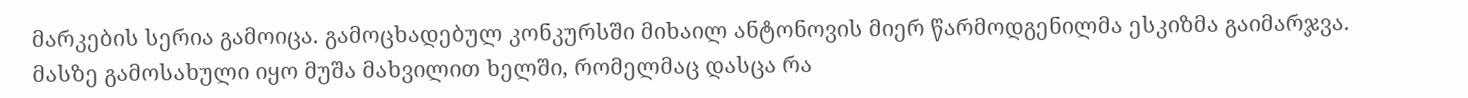მარკების სერია გამოიცა. გამოცხადებულ კონკურსში მიხაილ ანტონოვის მიერ წარმოდგენილმა ესკიზმა გაიმარჯვა. მასზე გამოსახული იყო მუშა მახვილით ხელში, რომელმაც დასცა რა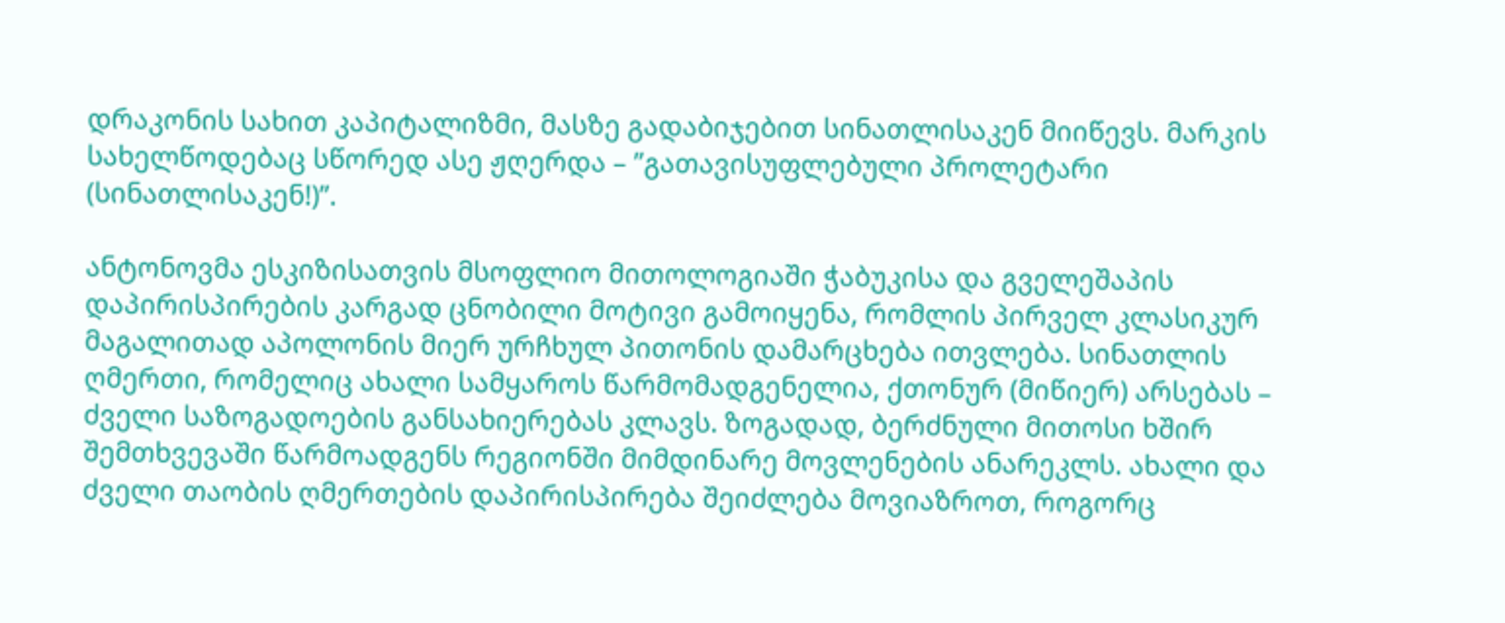დრაკონის სახით კაპიტალიზმი, მასზე გადაბიჯებით სინათლისაკენ მიიწევს. მარკის სახელწოდებაც სწორედ ასე ჟღერდა – ”გათავისუფლებული პროლეტარი (სინათლისაკენ!)”.

ანტონოვმა ესკიზისათვის მსოფლიო მითოლოგიაში ჭაბუკისა და გველეშაპის დაპირისპირების კარგად ცნობილი მოტივი გამოიყენა, რომლის პირველ კლასიკურ მაგალითად აპოლონის მიერ ურჩხულ პითონის დამარცხება ითვლება. სინათლის ღმერთი, რომელიც ახალი სამყაროს წარმომადგენელია, ქთონურ (მიწიერ) არსებას – ძველი საზოგადოების განსახიერებას კლავს. ზოგადად, ბერძნული მითოსი ხშირ შემთხვევაში წარმოადგენს რეგიონში მიმდინარე მოვლენების ანარეკლს. ახალი და ძველი თაობის ღმერთების დაპირისპირება შეიძლება მოვიაზროთ, როგორც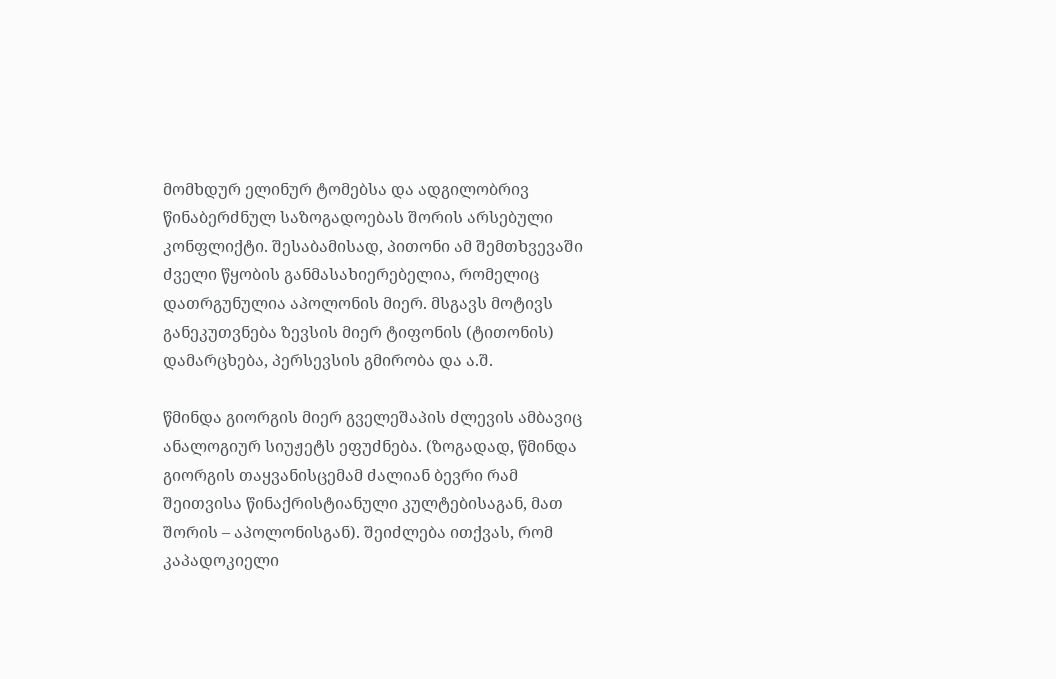მომხდურ ელინურ ტომებსა და ადგილობრივ წინაბერძნულ საზოგადოებას შორის არსებული კონფლიქტი. შესაბამისად, პითონი ამ შემთხვევაში ძველი წყობის განმასახიერებელია, რომელიც დათრგუნულია აპოლონის მიერ. მსგავს მოტივს განეკუთვნება ზევსის მიერ ტიფონის (ტითონის) დამარცხება, პერსევსის გმირობა და ა.შ.

წმინდა გიორგის მიერ გველეშაპის ძლევის ამბავიც ანალოგიურ სიუჟეტს ეფუძნება. (ზოგადად, წმინდა გიორგის თაყვანისცემამ ძალიან ბევრი რამ შეითვისა წინაქრისტიანული კულტებისაგან, მათ შორის – აპოლონისგან). შეიძლება ითქვას, რომ კაპადოკიელი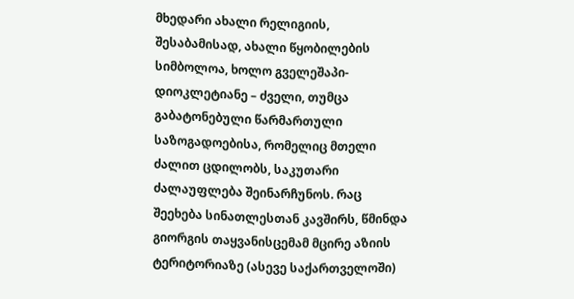მხედარი ახალი რელიგიის, შესაბამისად, ახალი წყობილების სიმბოლოა, ხოლო გველეშაპი-დიოკლეტიანე – ძველი, თუმცა გაბატონებული წარმართული საზოგადოებისა, რომელიც მთელი ძალით ცდილობს, საკუთარი ძალაუფლება შეინარჩუნოს. რაც შეეხება სინათლესთან კავშირს, წმინდა გიორგის თაყვანისცემამ მცირე აზიის ტერიტორიაზე (ასევე საქართველოში)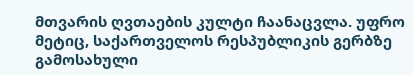მთვარის ღვთაების კულტი ჩაანაცვლა. უფრო მეტიც, საქართველოს რესპუბლიკის გერბზე გამოსახული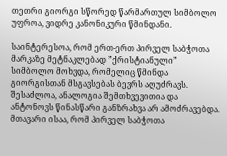თეთრი გიორგი სწორედ წარმართულ სიმბოლო უფროა, ვიდრე კანონიკური წმინდანი.

საინტერესოა, რომ ერთ-ერთ პირველ საბჭოთა მარკაზე მეტნაკლებად ”ქრისტიანული” სიმბოლო მოხვდა, რომელიც წმინდა გიორგისთან მსგავსებას ბევრს აღუძრავს. შესაძლოა, ანალოგია შემთხვევითია და ანტონოვს წინასწარი განზრახვა არ ამოძრავებდა. მთავარი ისაა, რომ პირველ საბჭოთა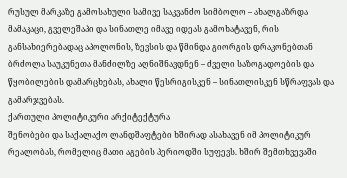რუსულ მარკაზე გამოსახული სამივე საკვანძო სიმბოლო – ახალგაზრდა მამაკაცი, გველეშაპი და სინათლე იმავე იდეას გამოხატავენ, რის განსახიერებადაც აპოლონის, ზევსის და წმინდა გიორგის დრაკონებთან ბრძოლა საუკუნეთა მანძილზე აღნიშნავდნენ – ძველი საზოგადოების და წყობილების დამარცხებას, ახალი წესრიგისკენ – სინათლისკენ სწრაფვას და გამარჯვებას.
ქართული პოლიტიკური არქიტექტურა
შენობები და საქალაქო ლანდშაფტები ხშირად ასახავენ იმ პოლიტიკურ რეალობას, რომელიც მათი აგების პერიოდში სუფევს. ხშირ შემთხვევაში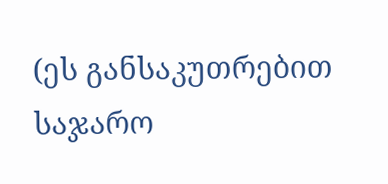(ეს განსაკუთრებით საჯარო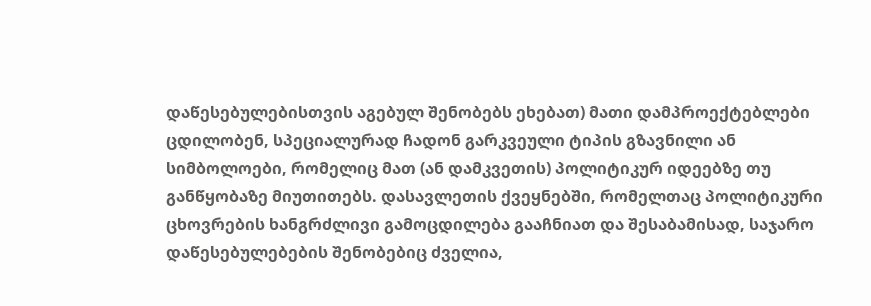დაწესებულებისთვის აგებულ შენობებს ეხებათ) მათი დამპროექტებლები ცდილობენ, სპეციალურად ჩადონ გარკვეული ტიპის გზავნილი ან სიმბოლოები, რომელიც მათ (ან დამკვეთის) პოლიტიკურ იდეებზე თუ განწყობაზე მიუთითებს. დასავლეთის ქვეყნებში, რომელთაც პოლიტიკური ცხოვრების ხანგრძლივი გამოცდილება გააჩნიათ და შესაბამისად, საჯარო დაწესებულებების შენობებიც ძველია,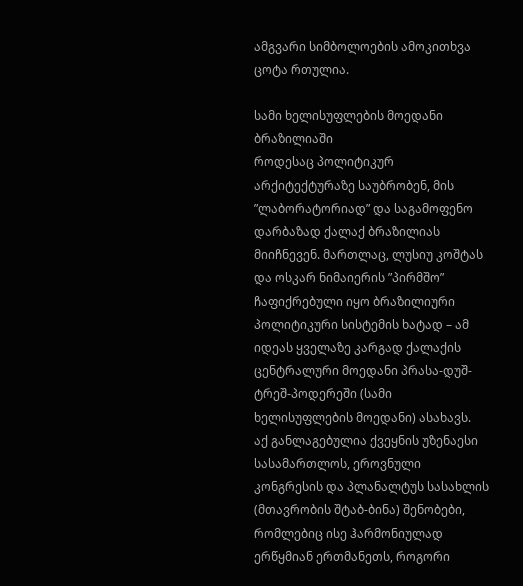ამგვარი სიმბოლოების ამოკითხვა ცოტა რთულია.

სამი ხელისუფლების მოედანი ბრაზილიაში
როდესაც პოლიტიკურ არქიტექტურაზე საუბრობენ, მის ”ლაბორატორიად” და საგამოფენო დარბაზად ქალაქ ბრაზილიას მიიჩნევენ. მართლაც, ლუსიუ კოშტას და ოსკარ ნიმაიერის ”პირმშო” ჩაფიქრებული იყო ბრაზილიური პოლიტიკური სისტემის ხატად – ამ იდეას ყველაზე კარგად ქალაქის ცენტრალური მოედანი პრასა-დუშ-ტრეშ-პოდერეში (სამი ხელისუფლების მოედანი) ასახავს.
აქ განლაგებულია ქვეყნის უზენაესი სასამართლოს, ეროვნული კონგრესის და პლანალტუს სასახლის (მთავრობის შტაბ-ბინა) შენობები, რომლებიც ისე ჰარმონიულად ერწყმიან ერთმანეთს, როგორი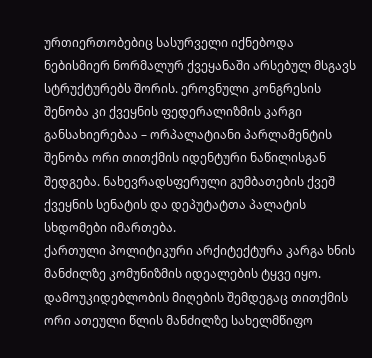ურთიერთობებიც სასურველი იქნებოდა ნებისმიერ ნორმალურ ქვეყანაში არსებულ მსგავს სტრუქტურებს შორის. ეროვნული კონგრესის შენობა კი ქვეყნის ფედერალიზმის კარგი განსახიერებაა – ორპალატიანი პარლამენტის შენობა ორი თითქმის იდენტური ნაწილისგან შედგება. ნახევრადსფერული გუმბათების ქვეშ ქვეყნის სენატის და დეპუტატთა პალატის სხდომები იმართება.
ქართული პოლიტიკური არქიტექტურა კარგა ხნის მანძილზე კომუნიზმის იდეალების ტყვე იყო. დამოუკიდებლობის მიღების შემდეგაც თითქმის ორი ათეული წლის მანძილზე სახელმწიფო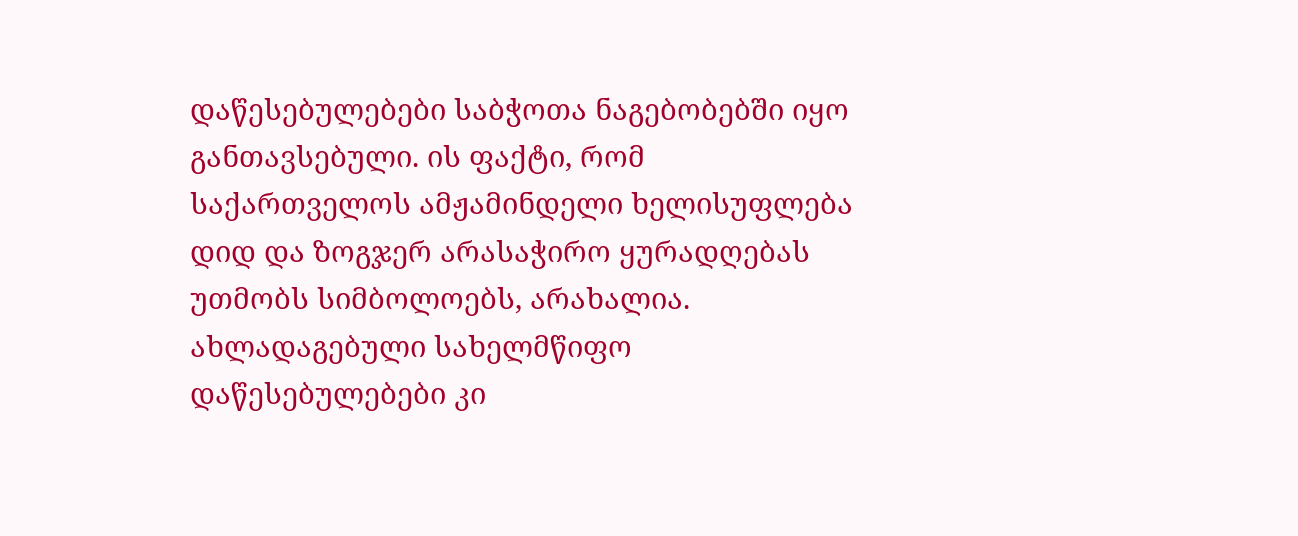დაწესებულებები საბჭოთა ნაგებობებში იყო განთავსებული. ის ფაქტი, რომ საქართველოს ამჟამინდელი ხელისუფლება დიდ და ზოგჯერ არასაჭირო ყურადღებას უთმობს სიმბოლოებს, არახალია. ახლადაგებული სახელმწიფო დაწესებულებები კი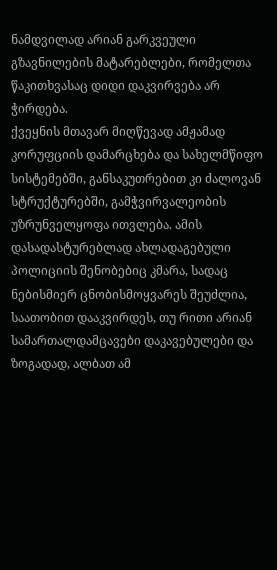ნამდვილად არიან გარკვეული გზავნილების მატარებლები, რომელთა წაკითხვასაც დიდი დაკვირვება არ ჭირდება.
ქვეყნის მთავარ მიღწევად ამჟამად კორუფციის დამარცხება და სახელმწიფო სისტემებში, განსაკუთრებით კი ძალოვან სტრუქტურებში, გამჭვირვალეობის უზრუნველყოფა ითვლება. ამის დასადასტურებლად ახლადაგებული პოლიციის შენობებიც კმარა, სადაც ნებისმიერ ცნობისმოყვარეს შეუძლია, საათობით დააკვირდეს, თუ რითი არიან სამართალდამცავები დაკავებულები და ზოგადად, ალბათ ამ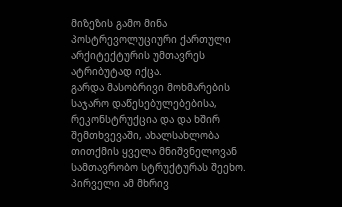მიზეზის გამო მინა პოსტრევოლუციური ქართული არქიტექტურის უმთავრეს ატრიბუტად იქცა.
გარდა მასობრივი მოხმარების საჯარო დაწესებულებებისა, რეკონსტრუქცია და და ხშირ შემთხვევაში, ახალსახლობა თითქმის ყველა მნიშვნელოვან სამთავრობო სტრუქტურას შეეხო. პირველი ამ მხრივ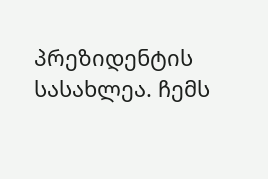პრეზიდენტის სასახლეა. ჩემს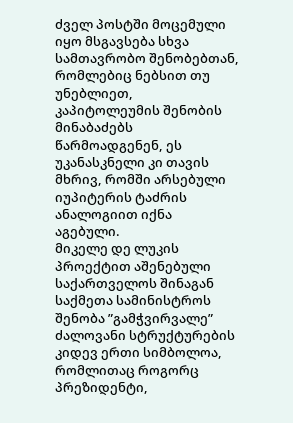ძველ პოსტში მოცემული იყო მსგავსება სხვა სამთავრობო შენობებთან, რომლებიც ნებსით თუ უნებლიეთ, კაპიტოლეუმის შენობის მინაბაძებს წარმოადგენენ, ეს უკანასკნელი კი თავის მხრივ, რომში არსებული იუპიტერის ტაძრის ანალოგიით იქნა აგებული.
მიკელე დე ლუკის პროექტით აშენებული საქართველოს შინაგან საქმეთა სამინისტროს შენობა ”გამჭვირვალე” ძალოვანი სტრუქტურების კიდევ ერთი სიმბოლოა, რომლითაც როგორც პრეზიდენტი,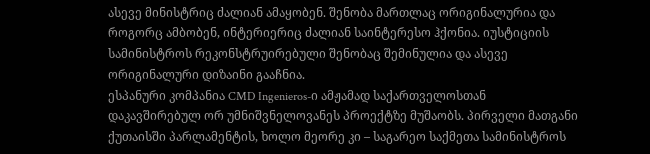ასევე მინისტრიც ძალიან ამაყობენ. შენობა მართლაც ორიგინალურია და როგორც ამბობენ, ინტერიერიც ძალიან საინტერესო ჰქონია. იუსტიციის სამინისტროს რეკონსტრუირებული შენობაც შემინულია და ასევე
ორიგინალური დიზაინი გააჩნია.
ესპანური კომპანია CMD Ingenieros-ი ამჟამად საქართველოსთან დაკავშირებულ ორ უმნიშვნელოვანეს პროექტზე მუშაობს. პირველი მათგანი ქუთაისში პარლამენტის, ხოლო მეორე კი – საგარეო საქმეთა სამინისტროს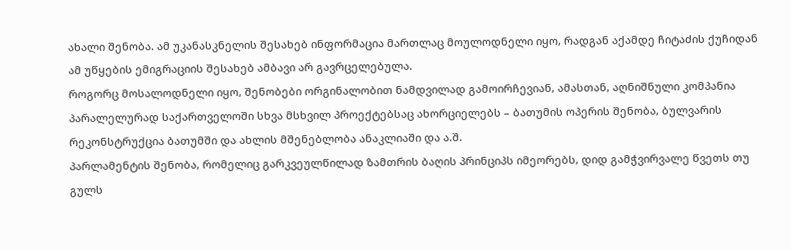ახალი შენობა. ამ უკანასკნელის შესახებ ინფორმაცია მართლაც მოულოდნელი იყო, რადგან აქამდე ჩიტაძის ქუჩიდან ამ უწყების ემიგრაციის შესახებ ამბავი არ გავრცელებულა.
როგორც მოსალოდნელი იყო, შენობები ორგინალობით ნამდვილად გამოირჩევიან, ამასთან, აღნიშნული კომპანია პარალელურად საქართველოში სხვა მსხვილ პროექტებსაც ახორციელებს – ბათუმის ოპერის შენობა, ბულვარის რეკონსტრუქცია ბათუმში და ახლის მშენებლობა ანაკლიაში და ა.შ.
პარლამენტის შენობა, რომელიც გარკვეულწილად ზამთრის ბაღის პრინციპს იმეორებს, დიდ გამჭვირვალე წვეთს თუ გულს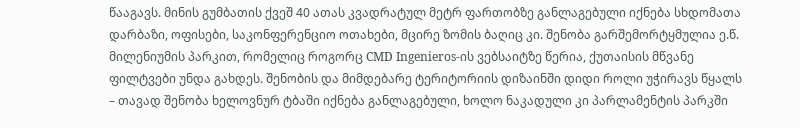წააგავს. მინის გუმბათის ქვეშ 40 ათას კვადრატულ მეტრ ფართობზე განლაგებული იქნება სხდომათა დარბაზი, ოფისები, საკონფერენციო ოთახები, მცირე ზომის ბაღიც კი. შენობა გარშემორტყმულია ე.წ. მილენიუმის პარკით, რომელიც როგორც CMD Ingenieros-ის ვებსაიტზე წერია, ქუთაისის მწვანე ფილტვები უნდა გახდეს. შენობის და მიმდებარე ტერიტორიის დიზაინში დიდი როლი უჭირავს წყალს – თავად შენობა ხელოვნურ ტბაში იქნება განლაგებული, ხოლო ნაკადული კი პარლამენტის პარკში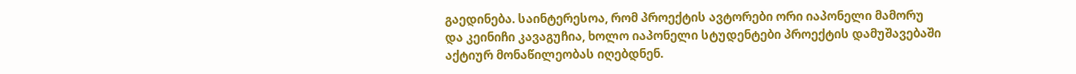გაედინება. საინტერესოა, რომ პროექტის ავტორები ორი იაპონელი მამორუ და კეინიჩი კავაგუჩია, ხოლო იაპონელი სტუდენტები პროექტის დამუშავებაში აქტიურ მონაწილეობას იღებდნენ.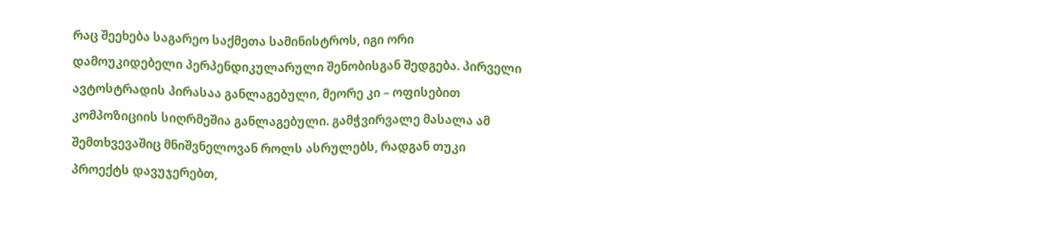რაც შეეხება საგარეო საქმეთა სამინისტროს, იგი ორი დამოუკიდებელი პერპენდიკულარული შენობისგან შედგება. პირველი ავტოსტრადის პირასაა განლაგებული, მეორე კი – ოფისებით კომპოზიციის სიღრმეშია განლაგებული. გამჭვირვალე მასალა ამ შემთხვევაშიც მნიშვნელოვან როლს ასრულებს, რადგან თუკი პროექტს დავუჯერებთ,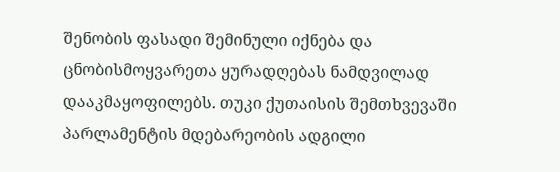შენობის ფასადი შემინული იქნება და ცნობისმოყვარეთა ყურადღებას ნამდვილად დააკმაყოფილებს. თუკი ქუთაისის შემთხვევაში პარლამენტის მდებარეობის ადგილი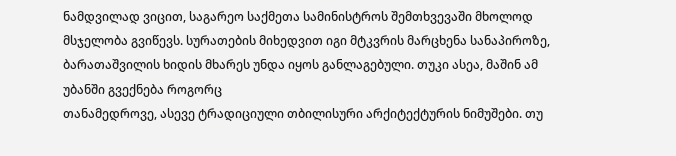ნამდვილად ვიცით, საგარეო საქმეთა სამინისტროს შემთხვევაში მხოლოდ მსჯელობა გვიწევს. სურათების მიხედვით იგი მტკვრის მარცხენა სანაპიროზე, ბარათაშვილის ხიდის მხარეს უნდა იყოს განლაგებული. თუკი ასეა, მაშინ ამ უბანში გვექნება როგორც
თანამედროვე, ასევე ტრადიციული თბილისური არქიტექტურის ნიმუშები. თუ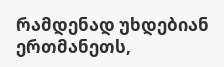რამდენად უხდებიან ერთმანეთს,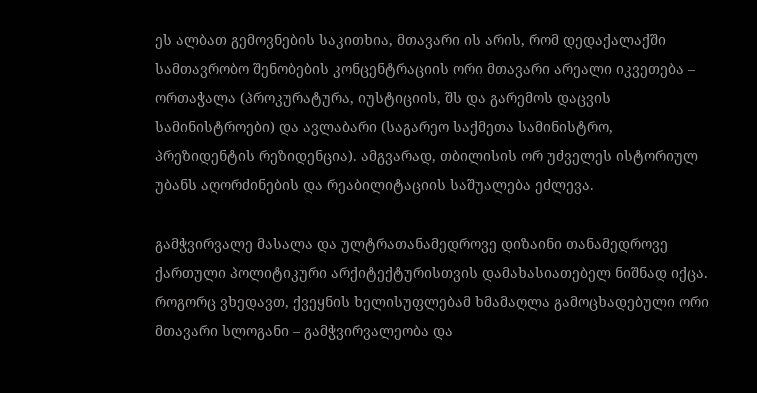ეს ალბათ გემოვნების საკითხია, მთავარი ის არის, რომ დედაქალაქში სამთავრობო შენობების კონცენტრაციის ორი მთავარი არეალი იკვეთება – ორთაჭალა (პროკურატურა, იუსტიციის, შს და გარემოს დაცვის სამინისტროები) და ავლაბარი (საგარეო საქმეთა სამინისტრო, პრეზიდენტის რეზიდენცია). ამგვარად, თბილისის ორ უძველეს ისტორიულ უბანს აღორძინების და რეაბილიტაციის საშუალება ეძლევა.

გამჭვირვალე მასალა და ულტრათანამედროვე დიზაინი თანამედროვე ქართული პოლიტიკური არქიტექტურისთვის დამახასიათებელ ნიშნად იქცა. როგორც ვხედავთ, ქვეყნის ხელისუფლებამ ხმამაღლა გამოცხადებული ორი მთავარი სლოგანი – გამჭვირვალეობა და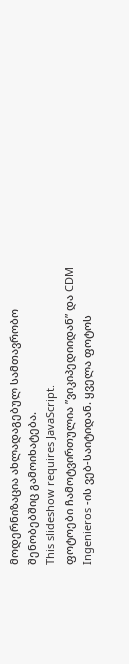მოდერნიზაცია ახლადაგებულ სამთავრობო შენობებშიც გამოიხატება.
This slideshow requires JavaScript.
ფოტოები ჩამოტვირთულია ”ვიკიპედიიდან” და CDM Ingenieros -ის ვებ-საიტიდან. ყველა ფოტოს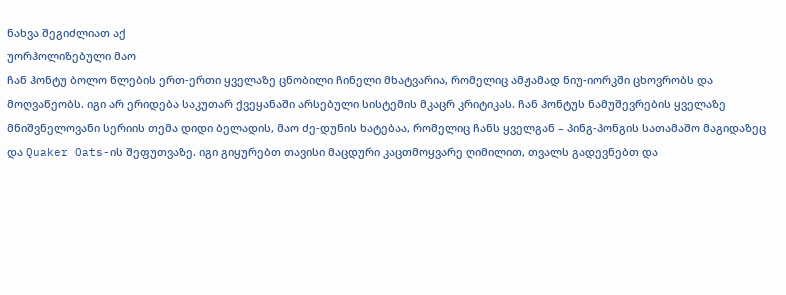ნახვა შეგიძლიათ აქ
უორჰოლიზებული მაო
ჩან ჰონტუ ბოლო წლების ერთ-ერთი ყველაზე ცნობილი ჩინელი მხატვარია, რომელიც ამჟამად ნიუ-იორკში ცხოვრობს და მოღვაწეობს. იგი არ ერიდება საკუთარ ქვეყანაში არსებული სისტემის მკაცრ კრიტიკას. ჩან ჰონტუს ნამუშევრების ყველაზე მნიშვნელოვანი სერიის თემა დიდი ბელადის, მაო ძე-დუნის ხატებაა, რომელიც ჩანს ყველგან – პინგ-პონგის სათამაშო მაგიდაზეც და Quaker Oats-ის შეფუთვაზე. იგი გიყურებთ თავისი მაცდური კაცთმოყვარე ღიმილით, თვალს გადევნებთ და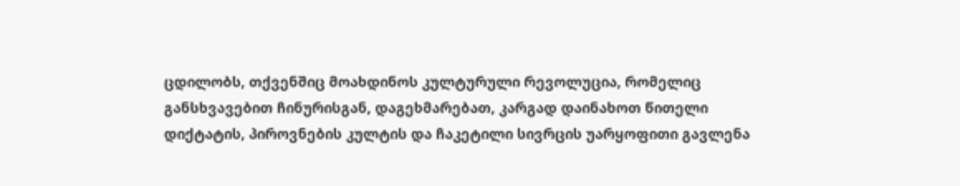ცდილობს, თქვენშიც მოახდინოს კულტურული რევოლუცია, რომელიც განსხვავებით ჩინურისგან, დაგეხმარებათ, კარგად დაინახოთ წითელი დიქტატის, პიროვნების კულტის და ჩაკეტილი სივრცის უარყოფითი გავლენა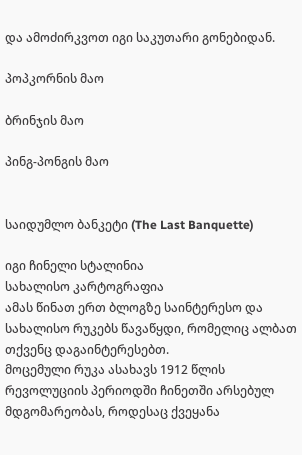და ამოძირკვოთ იგი საკუთარი გონებიდან.

პოპკორნის მაო

ბრინჯის მაო

პინგ-პონგის მაო


საიდუმლო ბანკეტი (The Last Banquette)

იგი ჩინელი სტალინია
სახალისო კარტოგრაფია
ამას წინათ ერთ ბლოგზე საინტერესო და სახალისო რუკებს წავაწყდი, რომელიც ალბათ თქვენც დაგაინტერესებთ.
მოცემული რუკა ასახავს 1912 წლის რევოლუციის პერიოდში ჩინეთში არსებულ მდგომარეობას, როდესაც ქვეყანა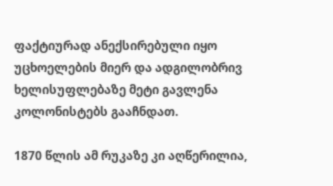ფაქტიურად ანექსირებული იყო უცხოელების მიერ და ადგილობრივ ხელისუფლებაზე მეტი გავლენა კოლონისტებს გააჩნდათ.

1870 წლის ამ რუკაზე კი აღწერილია,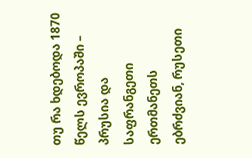თუ რა ხდებოდა 1870 წელს ევროპაში – პრუსია და საფრანგეთი ერთმანეთს ებრძვიან, რუსეთი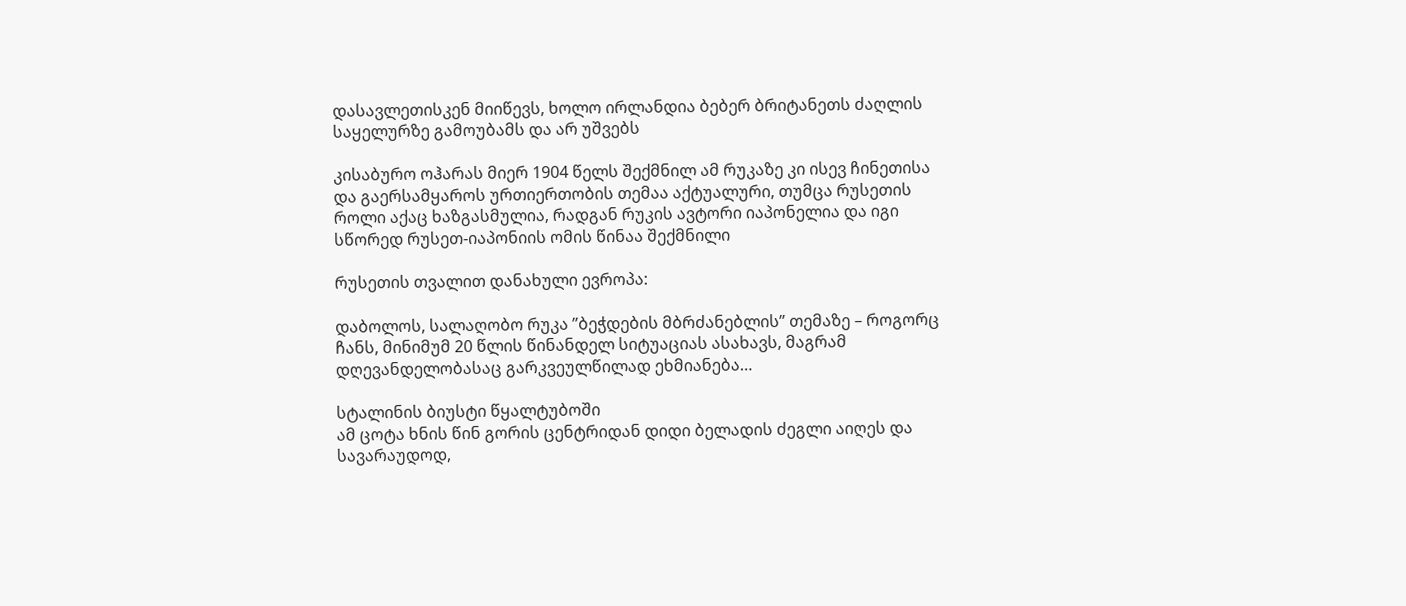დასავლეთისკენ მიიწევს, ხოლო ირლანდია ბებერ ბრიტანეთს ძაღლის საყელურზე გამოუბამს და არ უშვებს

კისაბურო ოჰარას მიერ 1904 წელს შექმნილ ამ რუკაზე კი ისევ ჩინეთისა და გაერსამყაროს ურთიერთობის თემაა აქტუალური, თუმცა რუსეთის როლი აქაც ხაზგასმულია, რადგან რუკის ავტორი იაპონელია და იგი სწორედ რუსეთ-იაპონიის ომის წინაა შექმნილი

რუსეთის თვალით დანახული ევროპა:

დაბოლოს, სალაღობო რუკა ”ბეჭდების მბრძანებლის” თემაზე – როგორც ჩანს, მინიმუმ 20 წლის წინანდელ სიტუაციას ასახავს, მაგრამ დღევანდელობასაც გარკვეულწილად ეხმიანება…

სტალინის ბიუსტი წყალტუბოში
ამ ცოტა ხნის წინ გორის ცენტრიდან დიდი ბელადის ძეგლი აიღეს და სავარაუდოდ,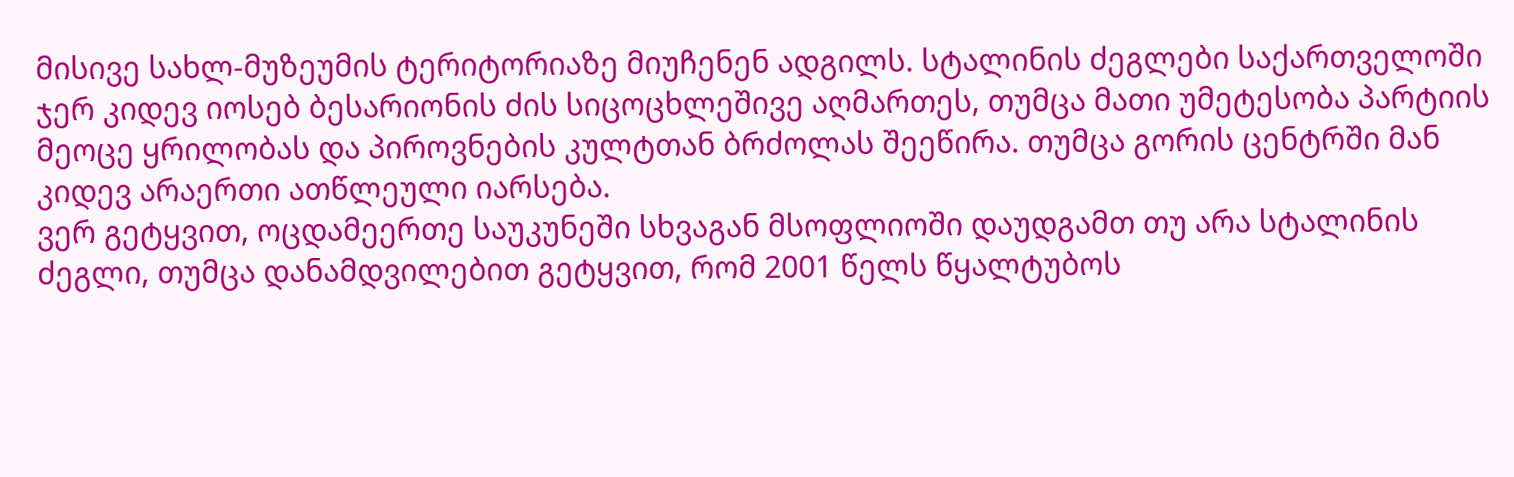მისივე სახლ-მუზეუმის ტერიტორიაზე მიუჩენენ ადგილს. სტალინის ძეგლები საქართველოში ჯერ კიდევ იოსებ ბესარიონის ძის სიცოცხლეშივე აღმართეს, თუმცა მათი უმეტესობა პარტიის მეოცე ყრილობას და პიროვნების კულტთან ბრძოლას შეეწირა. თუმცა გორის ცენტრში მან კიდევ არაერთი ათწლეული იარსება.
ვერ გეტყვით, ოცდამეერთე საუკუნეში სხვაგან მსოფლიოში დაუდგამთ თუ არა სტალინის ძეგლი, თუმცა დანამდვილებით გეტყვით, რომ 2001 წელს წყალტუბოს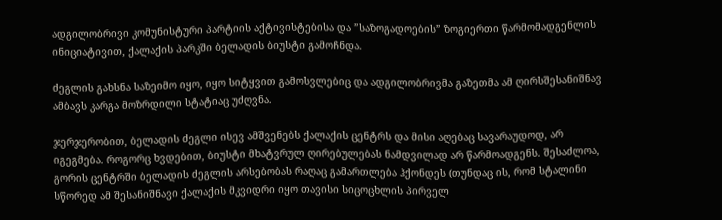ადგილობრივი კომუნისტური პარტიის აქტივისტებისა და ”საზოგადოების” ზოგიერთი წარმომადგენლის ინიციატივით, ქალაქის პარკში ბელადის ბიუსტი გამოჩნდა.

ძეგლის გახსნა საზეიმო იყო, იყო სიტყვით გამოსვლებიც და ადგილობრივმა გაზეთმა ამ ღირსშესანიშნავ ამბავს კარგა მოზრდილი სტატიაც უძღვნა.

ჯერჯერობით, ბელადის ძეგლი ისევ ამშვენებს ქალაქის ცენტრს და მისი აღებაც სავარაუდოდ, არ იგეგმება. როგორც ხვდებით, ბიუსტი მხატვრულ ღირებულებას ნამდვილად არ წარმოადგენს. შესაძლოა, გორის ცენტრში ბელადის ძეგლის არსებობას რაღაც გამართლება ჰქონდეს (თუნდაც ის, რომ სტალინი სწორედ ამ შესანიშნავი ქალაქის მკვიდრი იყო თავისი სიცოცხლის პირველ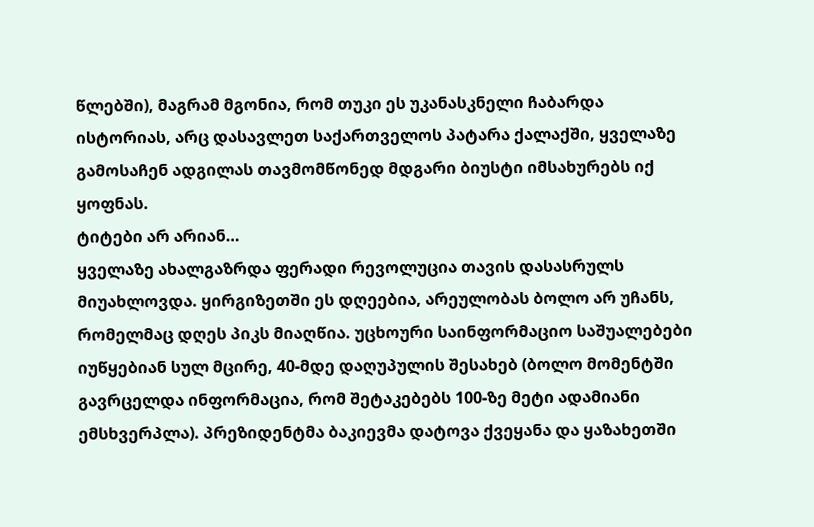წლებში), მაგრამ მგონია, რომ თუკი ეს უკანასკნელი ჩაბარდა ისტორიას, არც დასავლეთ საქართველოს პატარა ქალაქში, ყველაზე გამოსაჩენ ადგილას თავმომწონედ მდგარი ბიუსტი იმსახურებს იქ ყოფნას.
ტიტები არ არიან…
ყველაზე ახალგაზრდა ფერადი რევოლუცია თავის დასასრულს მიუახლოვდა. ყირგიზეთში ეს დღეებია, არეულობას ბოლო არ უჩანს, რომელმაც დღეს პიკს მიაღწია. უცხოური საინფორმაციო საშუალებები იუწყებიან სულ მცირე, 40-მდე დაღუპულის შესახებ (ბოლო მომენტში გავრცელდა ინფორმაცია, რომ შეტაკებებს 100-ზე მეტი ადამიანი ემსხვერპლა). პრეზიდენტმა ბაკიევმა დატოვა ქვეყანა და ყაზახეთში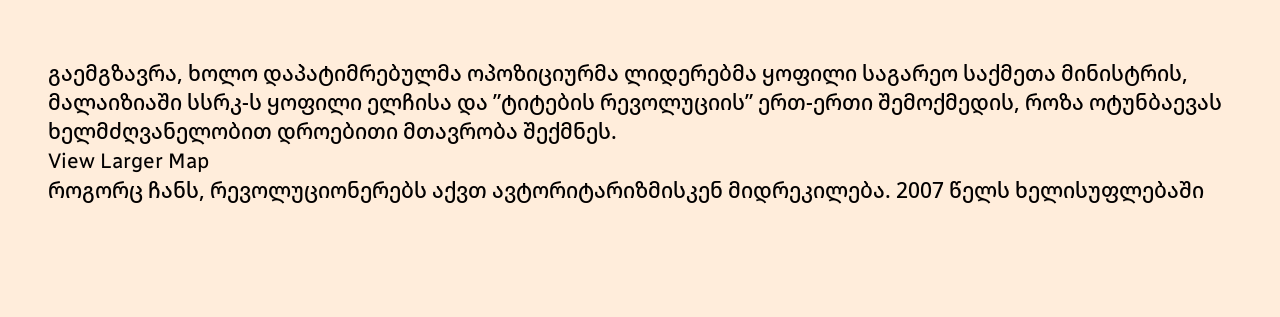გაემგზავრა, ხოლო დაპატიმრებულმა ოპოზიციურმა ლიდერებმა ყოფილი საგარეო საქმეთა მინისტრის, მალაიზიაში სსრკ-ს ყოფილი ელჩისა და ”ტიტების რევოლუციის” ერთ-ერთი შემოქმედის, როზა ოტუნბაევას ხელმძღვანელობით დროებითი მთავრობა შექმნეს.
View Larger Map
როგორც ჩანს, რევოლუციონერებს აქვთ ავტორიტარიზმისკენ მიდრეკილება. 2007 წელს ხელისუფლებაში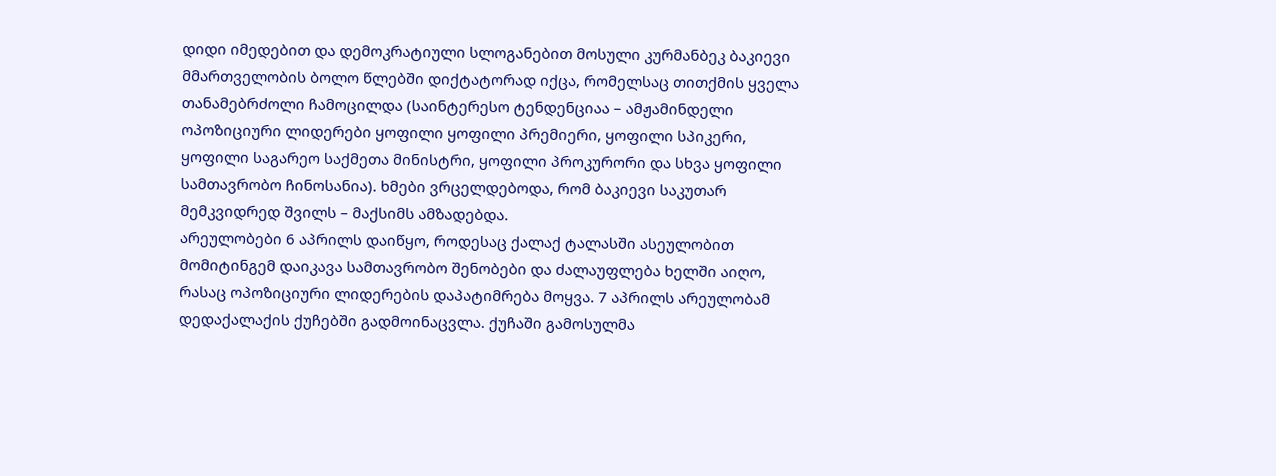დიდი იმედებით და დემოკრატიული სლოგანებით მოსული კურმანბეკ ბაკიევი მმართველობის ბოლო წლებში დიქტატორად იქცა, რომელსაც თითქმის ყველა თანამებრძოლი ჩამოცილდა (საინტერესო ტენდენციაა – ამჟამინდელი ოპოზიციური ლიდერები ყოფილი ყოფილი პრემიერი, ყოფილი სპიკერი, ყოფილი საგარეო საქმეთა მინისტრი, ყოფილი პროკურორი და სხვა ყოფილი სამთავრობო ჩინოსანია). ხმები ვრცელდებოდა, რომ ბაკიევი საკუთარ მემკვიდრედ შვილს – მაქსიმს ამზადებდა.
არეულობები 6 აპრილს დაიწყო, როდესაც ქალაქ ტალასში ასეულობით მომიტინგემ დაიკავა სამთავრობო შენობები და ძალაუფლება ხელში აიღო, რასაც ოპოზიციური ლიდერების დაპატიმრება მოყვა. 7 აპრილს არეულობამ დედაქალაქის ქუჩებში გადმოინაცვლა. ქუჩაში გამოსულმა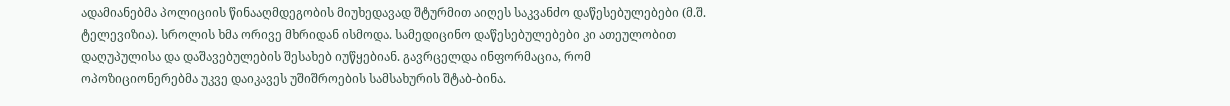ადამიანებმა პოლიციის წინააღმდეგობის მიუხედავად შტურმით აიღეს საკვანძო დაწესებულებები (მ.შ. ტელევიზია). სროლის ხმა ორივე მხრიდან ისმოდა. სამედიცინო დაწესებულებები კი ათეულობით დაღუპულისა და დაშავებულების შესახებ იუწყებიან. გავრცელდა ინფორმაცია, რომ ოპოზიციონერებმა უკვე დაიკავეს უშიშროების სამსახურის შტაბ-ბინა.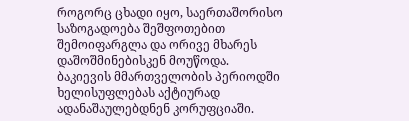როგორც ცხადი იყო, საერთაშორისო საზოგადოება შეშფოთებით შემოიფარგლა და ორივე მხარეს დაშოშმინებისკენ მოუწოდა.
ბაკიევის მმართველობის პერიოდში ხელისუფლებას აქტიურად ადანაშაულებდნენ კორუფციაში.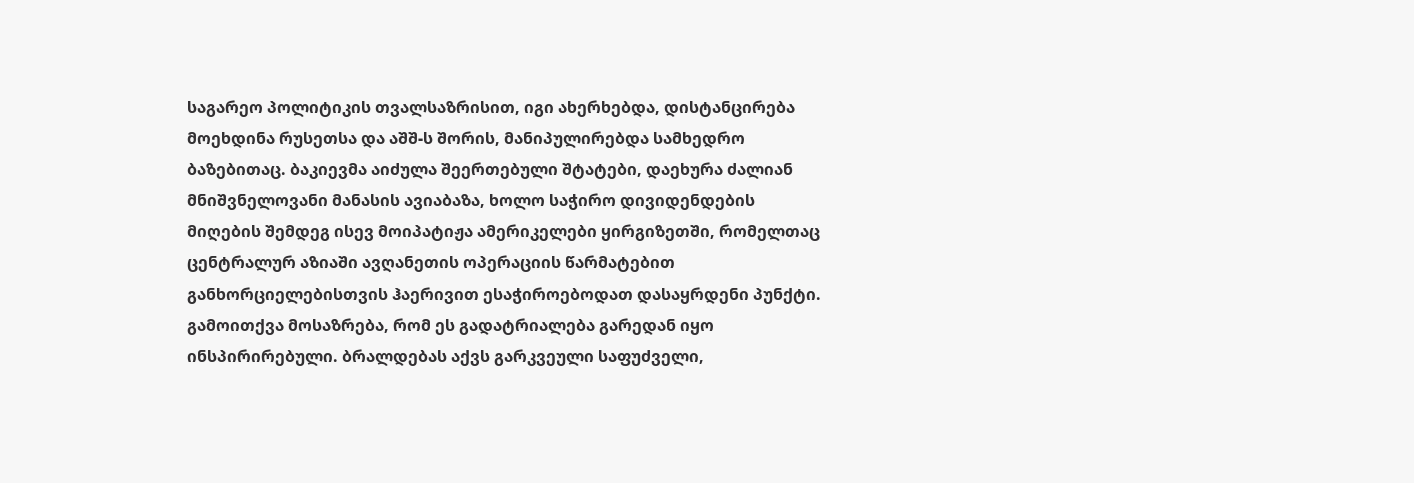საგარეო პოლიტიკის თვალსაზრისით, იგი ახერხებდა, დისტანცირება მოეხდინა რუსეთსა და აშშ-ს შორის, მანიპულირებდა სამხედრო ბაზებითაც. ბაკიევმა აიძულა შეერთებული შტატები, დაეხურა ძალიან მნიშვნელოვანი მანასის ავიაბაზა, ხოლო საჭირო დივიდენდების მიღების შემდეგ ისევ მოიპატიჟა ამერიკელები ყირგიზეთში, რომელთაც ცენტრალურ აზიაში ავღანეთის ოპერაციის წარმატებით განხორციელებისთვის ჰაერივით ესაჭიროებოდათ დასაყრდენი პუნქტი.
გამოითქვა მოსაზრება, რომ ეს გადატრიალება გარედან იყო ინსპირირებული. ბრალდებას აქვს გარკვეული საფუძველი,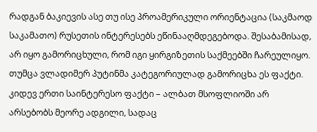რადგან ბაკიევის ასე თუ ისე პროამერიკული ორიენტაცია (საკმაოდ საკამათო) რუსეთის ინტერესებს ეწინააღმდეგებოდა. შესაბამისად, არ იყო გამორიცხული, რომ იგი ყირგიზეთის საქმეებში ჩარეულიყო. თუმცა ვლადიმერ პუტინმა კატეგორიულად გამორიცხა ეს ფაქტი. კიდევ ერთი საინტერესო ფაქტი – ალბათ მსოფლიოში არ არსებობს მეორე ადგილი, სადაც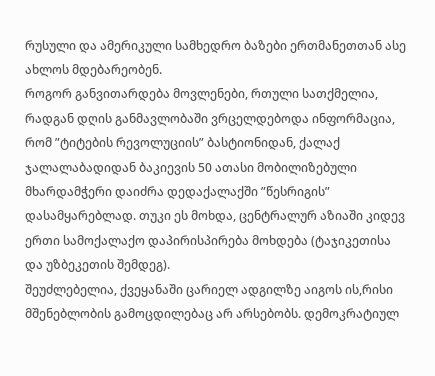რუსული და ამერიკული სამხედრო ბაზები ერთმანეთთან ასე ახლოს მდებარეობენ.
როგორ განვითარდება მოვლენები, რთული სათქმელია, რადგან დღის განმავლობაში ვრცელდებოდა ინფორმაცია, რომ ”ტიტების რევოლუციის” ბასტიონიდან, ქალაქ ჯალალაბადიდან ბაკიევის 50 ათასი მობილიზებული მხარდამჭერი დაიძრა დედაქალაქში ”წესრიგის” დასამყარებლად. თუკი ეს მოხდა, ცენტრალურ აზიაში კიდევ ერთი სამოქალაქო დაპირისპირება მოხდება (ტაჯიკეთისა და უზბეკეთის შემდეგ).
შეუძლებელია, ქვეყანაში ცარიელ ადგილზე აიგოს ის,რისი მშენებლობის გამოცდილებაც არ არსებობს. დემოკრატიულ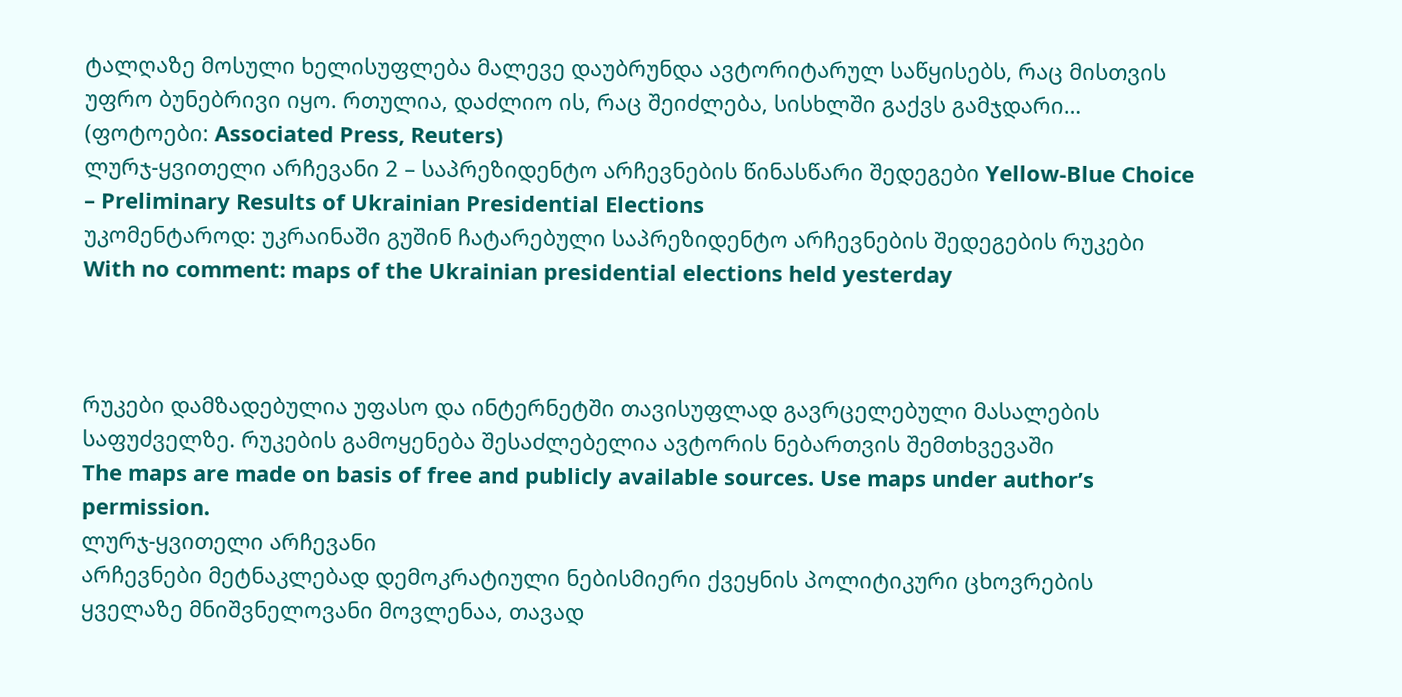ტალღაზე მოსული ხელისუფლება მალევე დაუბრუნდა ავტორიტარულ საწყისებს, რაც მისთვის უფრო ბუნებრივი იყო. რთულია, დაძლიო ის, რაც შეიძლება, სისხლში გაქვს გამჯდარი…
(ფოტოები: Associated Press, Reuters)
ლურჯ-ყვითელი არჩევანი 2 – საპრეზიდენტო არჩევნების წინასწარი შედეგები Yellow-Blue Choice – Preliminary Results of Ukrainian Presidential Elections
უკომენტაროდ: უკრაინაში გუშინ ჩატარებული საპრეზიდენტო არჩევნების შედეგების რუკები
With no comment: maps of the Ukrainian presidential elections held yesterday



რუკები დამზადებულია უფასო და ინტერნეტში თავისუფლად გავრცელებული მასალების საფუძველზე. რუკების გამოყენება შესაძლებელია ავტორის ნებართვის შემთხვევაში
The maps are made on basis of free and publicly available sources. Use maps under author’s permission.
ლურჯ-ყვითელი არჩევანი
არჩევნები მეტნაკლებად დემოკრატიული ნებისმიერი ქვეყნის პოლიტიკური ცხოვრების ყველაზე მნიშვნელოვანი მოვლენაა, თავად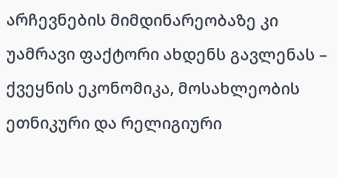არჩევნების მიმდინარეობაზე კი უამრავი ფაქტორი ახდენს გავლენას – ქვეყნის ეკონომიკა, მოსახლეობის ეთნიკური და რელიგიური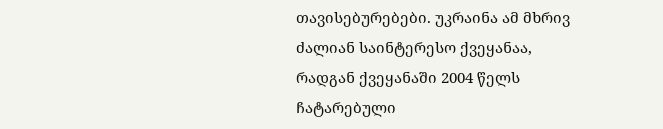თავისებურებები. უკრაინა ამ მხრივ ძალიან საინტერესო ქვეყანაა, რადგან ქვეყანაში 2004 წელს
ჩატარებული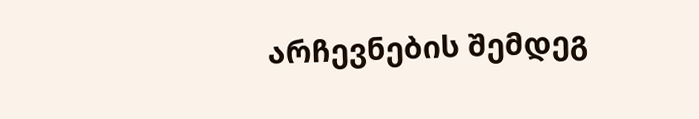არჩევნების შემდეგ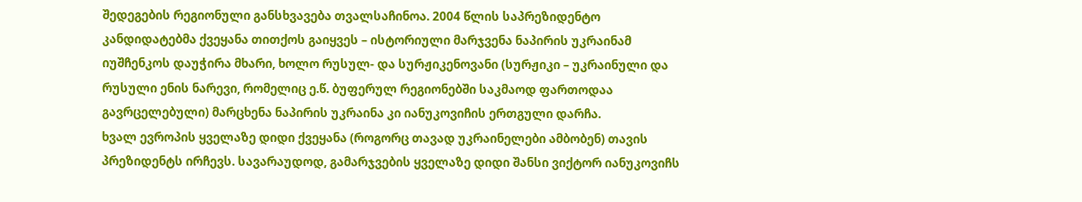შედეგების რეგიონული განსხვავება თვალსაჩინოა. 2004 წლის საპრეზიდენტო კანდიდატებმა ქვეყანა თითქოს გაიყვეს – ისტორიული მარჯვენა ნაპირის უკრაინამ იუშჩენკოს დაუჭირა მხარი, ხოლო რუსულ- და სურჟიკენოვანი (სურჟიკი – უკრაინული და რუსული ენის ნარევი, რომელიც ე.წ. ბუფერულ რეგიონებში საკმაოდ ფართოდაა გავრცელებული) მარცხენა ნაპირის უკრაინა კი იანუკოვიჩის ერთგული დარჩა.
ხვალ ევროპის ყველაზე დიდი ქვეყანა (როგორც თავად უკრაინელები ამბობენ) თავის პრეზიდენტს ირჩევს. სავარაუდოდ, გამარჯვების ყველაზე დიდი შანსი ვიქტორ იანუკოვიჩს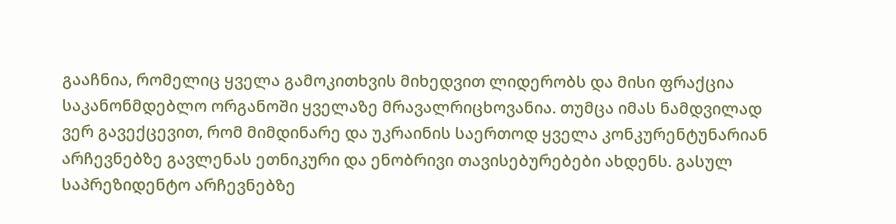გააჩნია, რომელიც ყველა გამოკითხვის მიხედვით ლიდერობს და მისი ფრაქცია საკანონმდებლო ორგანოში ყველაზე მრავალრიცხოვანია. თუმცა იმას ნამდვილად ვერ გავექცევით, რომ მიმდინარე და უკრაინის საერთოდ ყველა კონკურენტუნარიან არჩევნებზე გავლენას ეთნიკური და ენობრივი თავისებურებები ახდენს. გასულ საპრეზიდენტო არჩევნებზე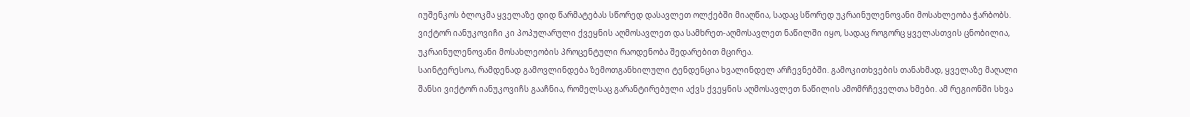იუშენკოს ბლოკმა ყველაზე დიდ წარმატებას სწორედ დასავლეთ ოლქებში მიაღწია, სადაც სწორედ უკრაინულენოვანი მოსახლეობა ჭარბობს. ვიქტორ იანუკოვიჩი კი პოპულარული ქვეყნის აღმოსავლეთ და სამხრეთ-აღმოსავლეთ ნაწილში იყო, სადაც როგორც ყველასთვის ცნობილია, უკრაინულენოვანი მოსახლეობის პროცენტული რაოდენობა შედარებით მცირეა.
საინტერესოა, რამდენად გამოვლინდება ზემოთგანხილული ტენდენცია ხვალინდელ არჩევნებში. გამოკითხვების თანახმად, ყველაზე მაღალი შანსი ვიქტორ იანუკოვიჩს გააჩნია, რომელსაც გარანტირებული აქვს ქვეყნის აღმოსავლეთ ნაწილის ამომრჩეველთა ხმები. ამ რეგიონში სხვა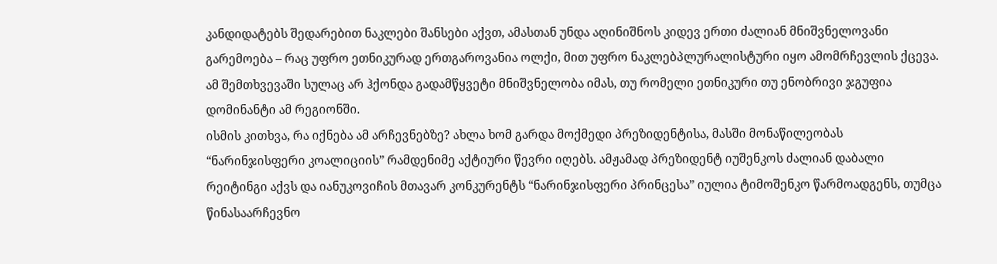კანდიდატებს შედარებით ნაკლები შანსები აქვთ, ამასთან უნდა აღინიშნოს კიდევ ერთი ძალიან მნიშვნელოვანი გარემოება – რაც უფრო ეთნიკურად ერთგაროვანია ოლქი, მით უფრო ნაკლებპლურალისტური იყო ამომრჩევლის ქცევა. ამ შემთხვევაში სულაც არ ჰქონდა გადამწყვეტი მნიშვნელობა იმას, თუ რომელი ეთნიკური თუ ენობრივი ჯგუფია დომინანტი ამ რეგიონში.
ისმის კითხვა, რა იქნება ამ არჩევნებზე? ახლა ხომ გარდა მოქმედი პრეზიდენტისა, მასში მონაწილეობას “ნარინჯისფერი კოალიციის” რამდენიმე აქტიური წევრი იღებს. ამჟამად პრეზიდენტ იუშენკოს ძალიან დაბალი რეიტინგი აქვს და იანუკოვიჩის მთავარ კონკურენტს “ნარინჯისფერი პრინცესა” იულია ტიმოშენკო წარმოადგენს, თუმცა წინასაარჩევნო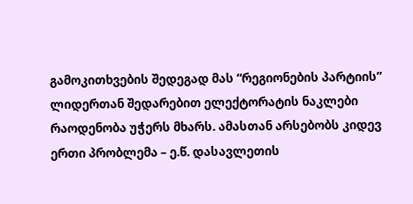გამოკითხვების შედეგად მას “რეგიონების პარტიის” ლიდერთან შედარებით ელექტორატის ნაკლები რაოდენობა უჭერს მხარს. ამასთან არსებობს კიდევ ერთი პრობლემა – ე.წ. დასავლეთის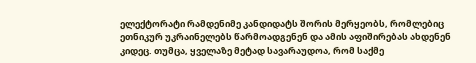ელექტორატი რამდენიმე კანდიდატს შორის მერყეობს, რომლებიც ეთნიკურ უკრაინელებს წარმოადგენენ და ამის აფიშირებას ახდენენ კიდეც. თუმცა, ყველაზე მეტად სავარაუდოა, რომ საქმე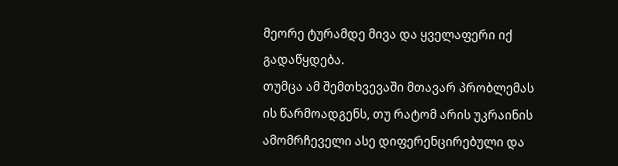მეორე ტურამდე მივა და ყველაფერი იქ გადაწყდება.
თუმცა ამ შემთხვევაში მთავარ პრობლემას ის წარმოადგენს, თუ რატომ არის უკრაინის ამომრჩეველი ასე დიფერენცირებული და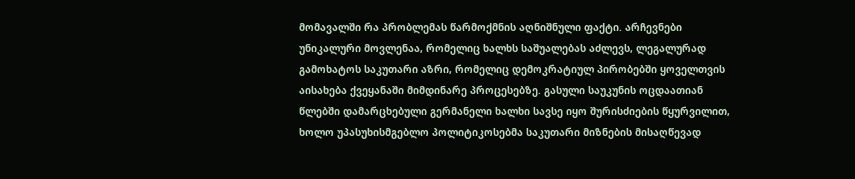მომავალში რა პრობლემას წარმოქმნის აღნიშნული ფაქტი. არჩევნები უნიკალური მოვლენაა, რომელიც ხალხს საშუალებას აძლევს, ლეგალურად გამოხატოს საკუთარი აზრი, რომელიც დემოკრატიულ პირობებში ყოველთვის აისახება ქვეყანაში მიმდინარე პროცესებზე. გასული საუკუნის ოცდაათიან წლებში დამარცხებული გერმანელი ხალხი სავსე იყო შურისძიების წყურვილით, ხოლო უპასუხისმგებლო პოლიტიკოსებმა საკუთარი მიზნების მისაღწევად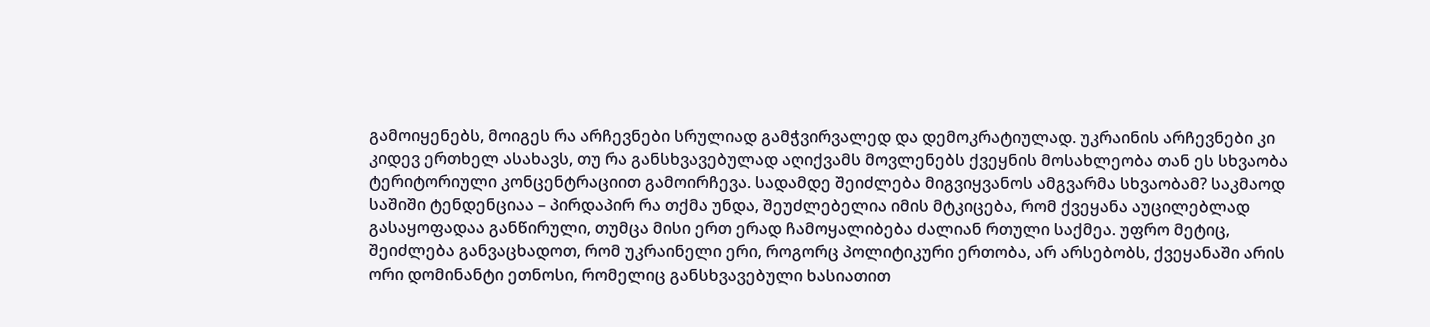გამოიყენებს, მოიგეს რა არჩევნები სრულიად გამჭვირვალედ და დემოკრატიულად. უკრაინის არჩევნები კი კიდევ ერთხელ ასახავს, თუ რა განსხვავებულად აღიქვამს მოვლენებს ქვეყნის მოსახლეობა თან ეს სხვაობა ტერიტორიული კონცენტრაციით გამოირჩევა. სადამდე შეიძლება მიგვიყვანოს ამგვარმა სხვაობამ? საკმაოდ საშიში ტენდენციაა – პირდაპირ რა თქმა უნდა, შეუძლებელია იმის მტკიცება, რომ ქვეყანა აუცილებლად გასაყოფადაა განწირული, თუმცა მისი ერთ ერად ჩამოყალიბება ძალიან რთული საქმეა. უფრო მეტიც, შეიძლება განვაცხადოთ, რომ უკრაინელი ერი, როგორც პოლიტიკური ერთობა, არ არსებობს, ქვეყანაში არის ორი დომინანტი ეთნოსი, რომელიც განსხვავებული ხასიათით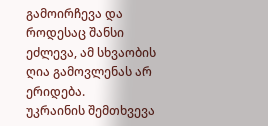გამოირჩევა და როდესაც შანსი ეძლევა, ამ სხვაობის ღია გამოვლენას არ ერიდება.
უკრაინის შემთხვევა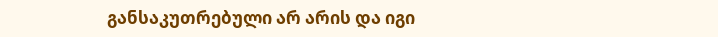განსაკუთრებული არ არის და იგი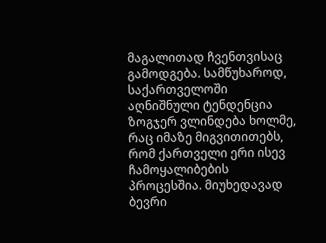მაგალითად ჩვენთვისაც გამოდგება. სამწუხაროდ, საქართველოში აღნიშნული ტენდენცია ზოგჯერ ვლინდება ხოლმე, რაც იმაზე მიგვითითებს, რომ ქართველი ერი ისევ ჩამოყალიბების პროცესშია. მიუხედავად ბევრი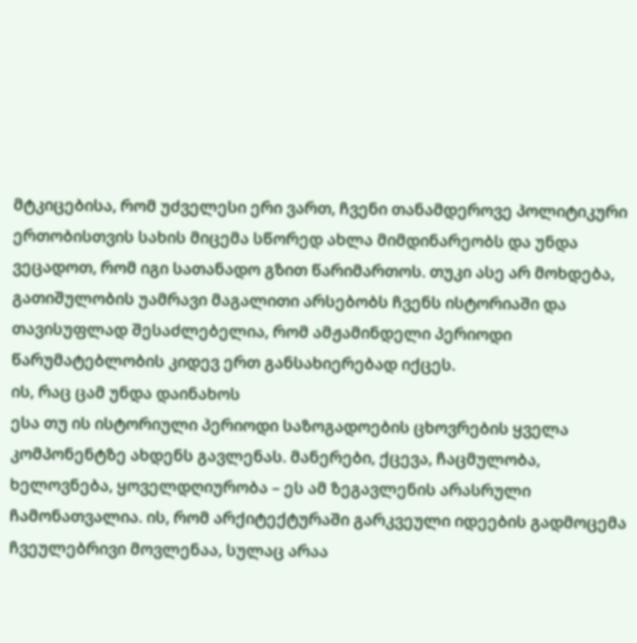მტკიცებისა, რომ უძველესი ერი ვართ, ჩვენი თანამდეროვე პოლიტიკური ერთობისთვის სახის მიცემა სწორედ ახლა მიმდინარეობს და უნდა ვეცადოთ, რომ იგი სათანადო გზით წარიმართოს. თუკი ასე არ მოხდება, გათიშულობის უამრავი მაგალითი არსებობს ჩვენს ისტორიაში და თავისუფლად შესაძლებელია, რომ ამჟამინდელი პერიოდი წარუმატებლობის კიდევ ერთ განსახიერებად იქცეს.
ის, რაც ცამ უნდა დაინახოს
ესა თუ ის ისტორიული პერიოდი საზოგადოების ცხოვრების ყველა კომპონენტზე ახდენს გავლენას. მანერები, ქცევა, ჩაცმულობა, ხელოვნება, ყოველდღიურობა – ეს ამ ზეგავლენის არასრული ჩამონათვალია. ის, რომ არქიტექტურაში გარკვეული იდეების გადმოცემა ჩვეულებრივი მოვლენაა, სულაც არაა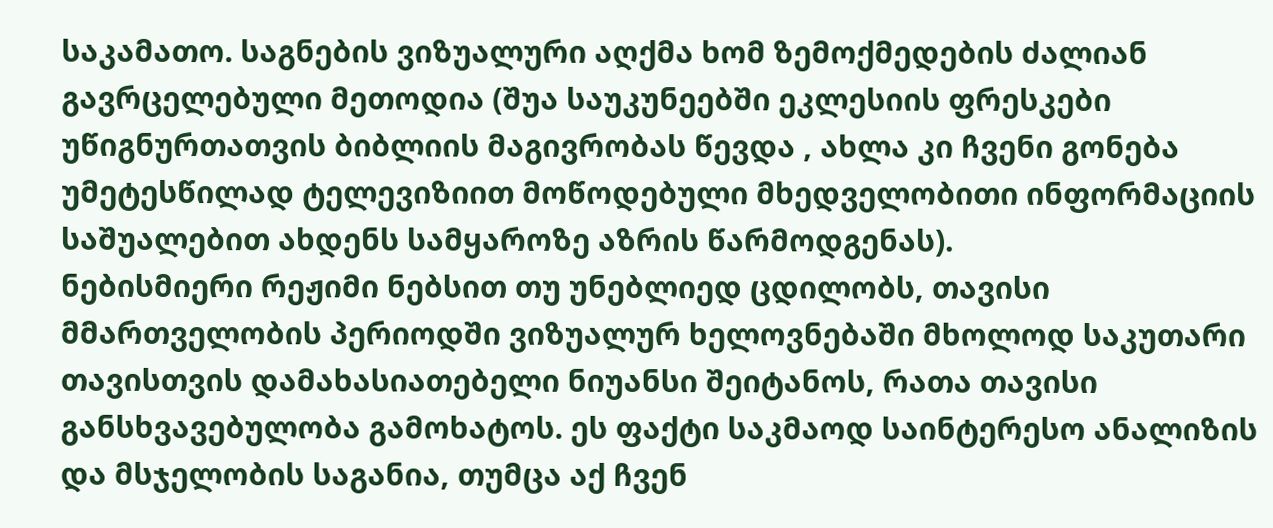საკამათო. საგნების ვიზუალური აღქმა ხომ ზემოქმედების ძალიან გავრცელებული მეთოდია (შუა საუკუნეებში ეკლესიის ფრესკები
უწიგნურთათვის ბიბლიის მაგივრობას წევდა , ახლა კი ჩვენი გონება უმეტესწილად ტელევიზიით მოწოდებული მხედველობითი ინფორმაციის საშუალებით ახდენს სამყაროზე აზრის წარმოდგენას).
ნებისმიერი რეჟიმი ნებსით თუ უნებლიედ ცდილობს, თავისი მმართველობის პერიოდში ვიზუალურ ხელოვნებაში მხოლოდ საკუთარი თავისთვის დამახასიათებელი ნიუანსი შეიტანოს, რათა თავისი განსხვავებულობა გამოხატოს. ეს ფაქტი საკმაოდ საინტერესო ანალიზის და მსჯელობის საგანია, თუმცა აქ ჩვენ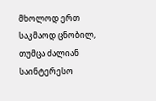მხოლოდ ერთ საკმაოდ ცნობილ, თუმცა ძალიან საინტერესო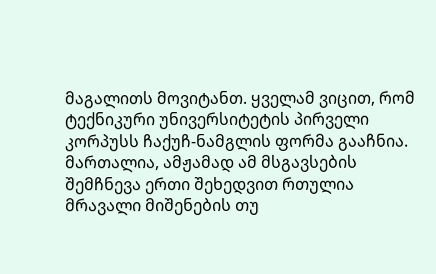მაგალითს მოვიტანთ. ყველამ ვიცით, რომ ტექნიკური უნივერსიტეტის პირველი კორპუსს ჩაქუჩ-ნამგლის ფორმა გააჩნია. მართალია, ამჟამად ამ მსგავსების შემჩნევა ერთი შეხედვით რთულია მრავალი მიშენების თუ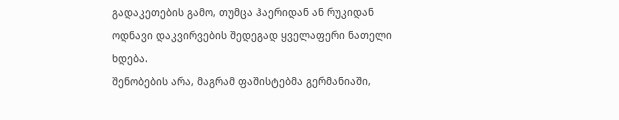გადაკეთების გამო, თუმცა ჰაერიდან ან რუკიდან ოდნავი დაკვირვების შედეგად ყველაფერი ნათელი ხდება.
შენობების არა, მაგრამ ფაშისტებმა გერმანიაში,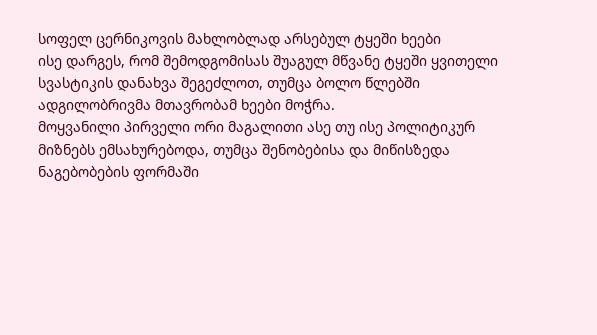სოფელ ცერნიკოვის მახლობლად არსებულ ტყეში ხეები
ისე დარგეს, რომ შემოდგომისას შუაგულ მწვანე ტყეში ყვითელი სვასტიკის დანახვა შეგეძლოთ, თუმცა ბოლო წლებში ადგილობრივმა მთავრობამ ხეები მოჭრა.
მოყვანილი პირველი ორი მაგალითი ასე თუ ისე პოლიტიკურ მიზნებს ემსახურებოდა, თუმცა შენობებისა და მიწისზედა ნაგებობების ფორმაში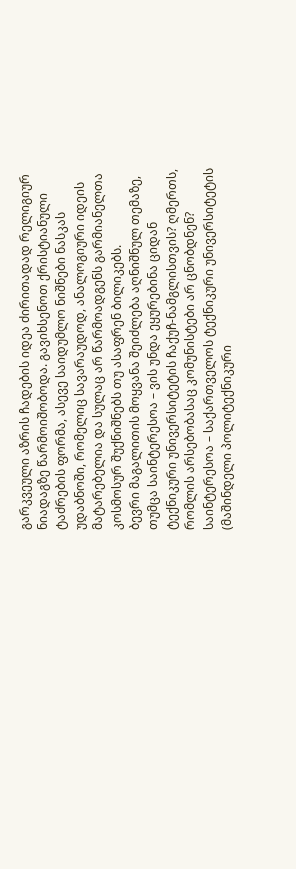გარკვეული აზრის ჩადების იდეა ძირითადად რელიგიურ ნიადაგზე წარმოიშობოდა. გავიხსენოთ ქრისტიანული ტაძრების ფორმა, ასევე საიდუმლო ნიშნები ნასკას უდაბნოში, რომელიც სავარაუდოდ, ანალოგიური იდეის მატარებელია და სულაც არ წარმოადგენს გარმიანელთა კოსმოსურ შუქნიშნებს თუ ასაფრენ ბილიკებს.
ბევრი მაგალითის მოყვანა შეიძლება აღნიშნულ თემაზე, თუმცა საინტერესოა – ვის უნდა ეყურებინა ციდან
ტექნიკური უნივერსიტეტის ჩაქუჩ-ნამგლისთვის? ღმერთს, რომლის არსებობასაც კომუნისტები არ ცნობდნენ? საინტერესოა – საქართველოს ტექნიკური უნივერსიტეტის (მაშინდელი პოლიტექნიკური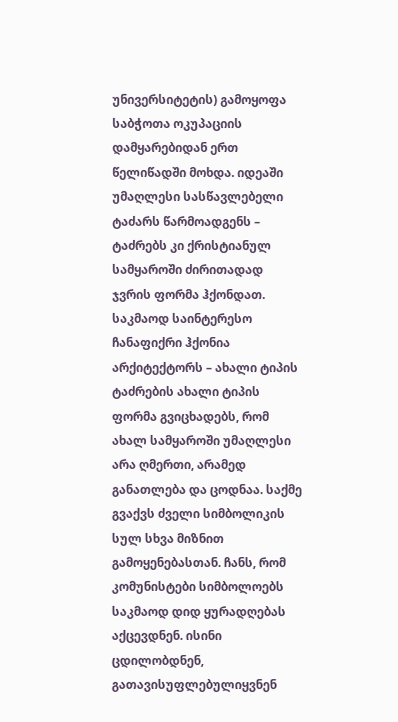უნივერსიტეტის) გამოყოფა საბჭოთა ოკუპაციის დამყარებიდან ერთ წელიწადში მოხდა. იდეაში უმაღლესი სასწავლებელი ტაძარს წარმოადგენს – ტაძრებს კი ქრისტიანულ სამყაროში ძირითადად ჯვრის ფორმა ჰქონდათ. საკმაოდ საინტერესო ჩანაფიქრი ჰქონია არქიტექტორს – ახალი ტიპის ტაძრების ახალი ტიპის ფორმა გვიცხადებს, რომ ახალ სამყაროში უმაღლესი არა ღმერთი, არამედ განათლება და ცოდნაა. საქმე გვაქვს ძველი სიმბოლიკის სულ სხვა მიზნით გამოყენებასთან. ჩანს, რომ კომუნისტები სიმბოლოებს საკმაოდ დიდ ყურადღებას აქცევდნენ. ისინი ცდილობდნენ, გათავისუფლებულიყვნენ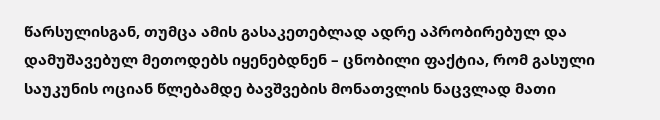წარსულისგან, თუმცა ამის გასაკეთებლად ადრე აპრობირებულ და დამუშავებულ მეთოდებს იყენებდნენ – ცნობილი ფაქტია, რომ გასული საუკუნის ოციან წლებამდე ბავშვების მონათვლის ნაცვლად მათი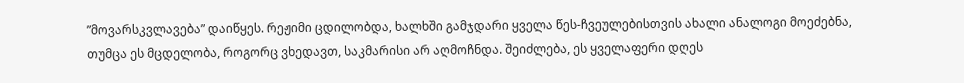”მოვარსკვლავება” დაიწყეს. რეჟიმი ცდილობდა, ხალხში გამჯდარი ყველა წეს-ჩვეულებისთვის ახალი ანალოგი მოეძებნა, თუმცა ეს მცდელობა, როგორც ვხედავთ, საკმარისი არ აღმოჩნდა. შეიძლება, ეს ყველაფერი დღეს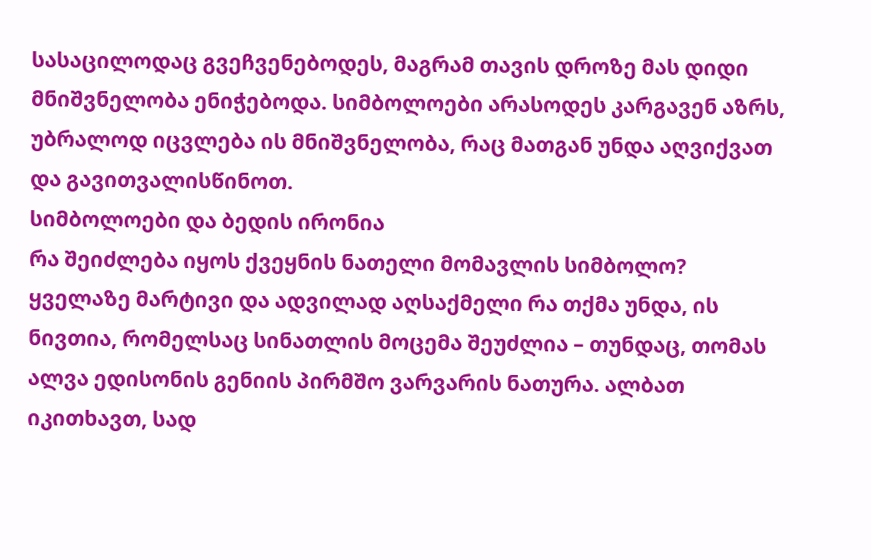სასაცილოდაც გვეჩვენებოდეს, მაგრამ თავის დროზე მას დიდი მნიშვნელობა ენიჭებოდა. სიმბოლოები არასოდეს კარგავენ აზრს, უბრალოდ იცვლება ის მნიშვნელობა, რაც მათგან უნდა აღვიქვათ და გავითვალისწინოთ.
სიმბოლოები და ბედის ირონია
რა შეიძლება იყოს ქვეყნის ნათელი მომავლის სიმბოლო? ყველაზე მარტივი და ადვილად აღსაქმელი რა თქმა უნდა, ის ნივთია, რომელსაც სინათლის მოცემა შეუძლია – თუნდაც, თომას ალვა ედისონის გენიის პირმშო ვარვარის ნათურა. ალბათ იკითხავთ, სად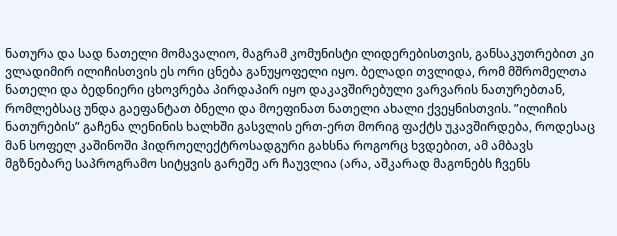ნათურა და სად ნათელი მომავალიო, მაგრამ კომუნისტი ლიდერებისთვის, განსაკუთრებით კი
ვლადიმირ ილიჩისთვის ეს ორი ცნება განუყოფელი იყო. ბელადი თვლიდა, რომ მშრომელთა ნათელი და ბედნიერი ცხოვრება პირდაპირ იყო დაკავშირებული ვარვარის ნათურებთან, რომლებსაც უნდა გაეფანტათ ბნელი და მოეფინათ ნათელი ახალი ქვეყნისთვის. ”ილიჩის ნათურების” გაჩენა ლენინის ხალხში გასვლის ერთ-ერთ მორიგ ფაქტს უკავშირდება, როდესაც მან სოფელ კაშინოში ჰიდროელექტროსადგური გახსნა როგორც ხვდებით, ამ ამბავს მგზნებარე საპროგრამო სიტყვის გარეშე არ ჩაუვლია (არა, აშკარად მაგონებს ჩვენს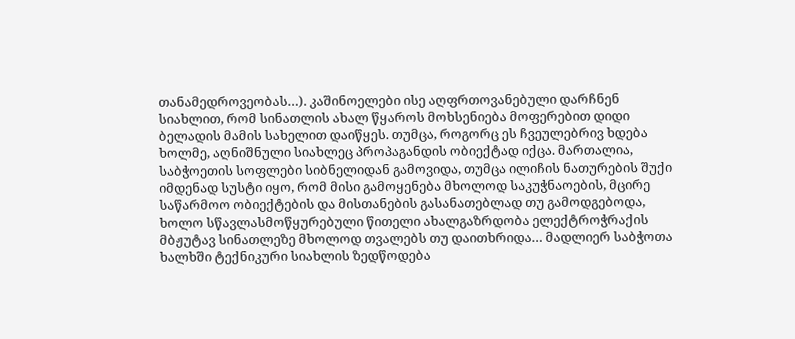თანამედროვეობას…). კაშინოელები ისე აღფრთოვანებული დარჩნენ სიახლით, რომ სინათლის ახალ წყაროს მოხსენიება მოფერებით დიდი ბელადის მამის სახელით დაიწყეს. თუმცა, როგორც ეს ჩვეულებრივ ხდება ხოლმე, აღნიშნული სიახლეც პროპაგანდის ობიექტად იქცა. მართალია, საბჭოეთის სოფლები სიბნელიდან გამოვიდა, თუმცა ილიჩის ნათურების შუქი იმდენად სუსტი იყო, რომ მისი გამოყენება მხოლოდ საკუჭნაოების, მცირე საწარმოო ობიექტების და მისთანების გასანათებლად თუ გამოდგებოდა, ხოლო სწავლასმოწყურებული წითელი ახალგაზრდობა ელექტროჭრაქის მბჟუტავ სინათლეზე მხოლოდ თვალებს თუ დაითხრიდა… მადლიერ საბჭოთა ხალხში ტექნიკური სიახლის ზედწოდება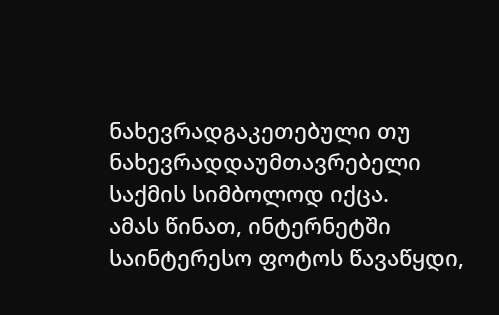ნახევრადგაკეთებული თუ ნახევრადდაუმთავრებელი საქმის სიმბოლოდ იქცა.
ამას წინათ, ინტერნეტში საინტერესო ფოტოს წავაწყდი,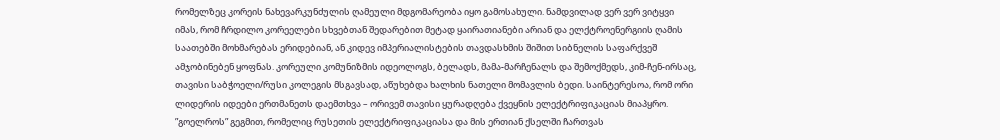რომელზეც კორეის ნახევარკუნძულის ღამეული მდგომარეობა იყო გამოსახული. ნამდვილად ვერ ვერ ვიტყვი იმას, რომ ჩრდილო კორეელები სხვებთან შედარებით მეტად ყაირათიანები არიან და ელქტროენერგიის ღამის საათებში მოხმარებას ერიდებიან, ან კიდევ იმპერიალისტების თავდასხმის შიშით სიბნელის საფარქვეშ ამჯობინებენ ყოფნას. კორეული კომუნიზმის იდეოლოგს, ბელადს, მამა-მარჩენალს და შემოქმედს, კიმ-ჩენ-ირსაც, თავისი საბჭოელი/რუსი კოლეგის მსგავსად, აწუხებდა ხალხის ნათელი მომავლის ბედი. საინტერესოა, რომ ორი ლიდერის იდეები ერთმანეთს დაემთხვა – ორივემ თავისი ყურადღება ქვეყნის ელექტრიფიკაციას მიაპყრო. ”გოელროს” გეგმით, რომელიც რუსეთის ელექტრიფიკაციასა და მის ერთიან ქსელში ჩართვას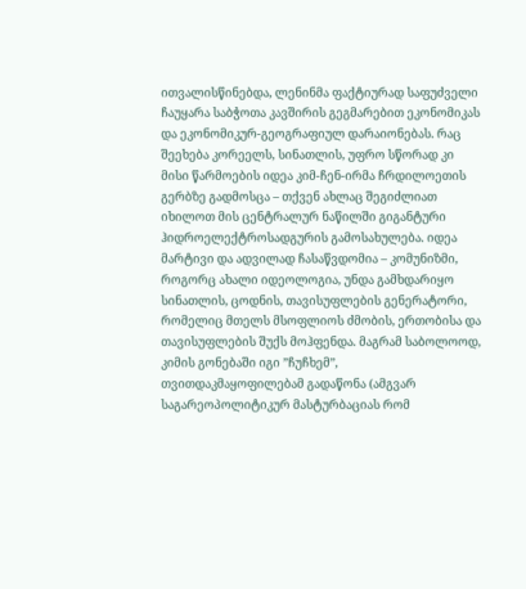ითვალისწინებდა, ლენინმა ფაქტიურად საფუძველი ჩაუყარა საბჭოთა კავშირის გეგმარებით ეკონომიკას და ეკონომიკურ-გეოგრაფიულ დარაიონებას. რაც შეეხება კორეელს, სინათლის, უფრო სწორად კი მისი წარმოების იდეა კიმ-ჩენ-ირმა ჩრდილოეთის გერბზე გადმოსცა – თქვენ ახლაც შეგიძლიათ იხილოთ მის ცენტრალურ ნაწილში გიგანტური ჰიდროელექტროსადგურის გამოსახულება. იდეა მარტივი და ადვილად ჩასაწვდომია – კომუნიზმი, როგორც ახალი იდეოლოგია, უნდა გამხდარიყო სინათლის, ცოდნის, თავისუფლების გენერატორი, რომელიც მთელს მსოფლიოს ძმობის, ერთობისა და თავისუფლების შუქს მოჰფენდა. მაგრამ საბოლოოდ, კიმის გონებაში იგი ”ჩუჩხემ”, თვითდაკმაყოფილებამ გადაწონა (ამგვარ საგარეოპოლიტიკურ მასტურბაციას რომ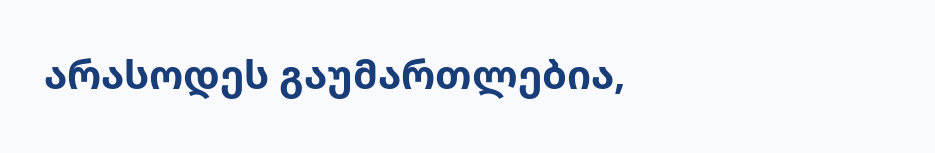არასოდეს გაუმართლებია,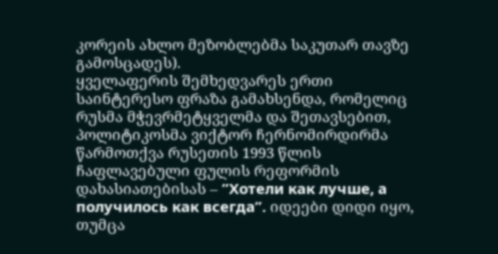კორეის ახლო მეზობლებმა საკუთარ თავზე გამოსცადეს).
ყველაფერის შემხედვარეს ერთი საინტერესო ფრაზა გამახსენდა, რომელიც რუსმა მჭევრმეტყველმა და შეთავსებით, პოლიტიკოსმა ვიქტორ ჩერნომირდირმა წარმოთქვა რუსეთის 1993 წლის ჩაფლავებული ფულის რეფორმის დახასიათებისას – ”Хотели как лучше, а получилось как всегда”. იდეები დიდი იყო, თუმცა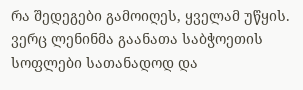რა შედეგები გამოიღეს, ყველამ უწყის. ვერც ლენინმა გაანათა საბჭოეთის სოფლები სათანადოდ და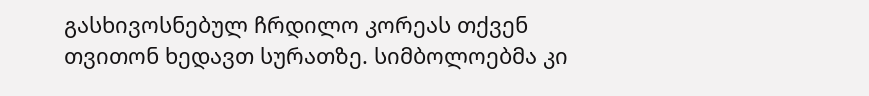გასხივოსნებულ ჩრდილო კორეას თქვენ თვითონ ხედავთ სურათზე. სიმბოლოებმა კი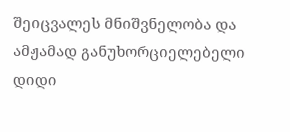შეიცვალეს მნიშვნელობა და ამჟამად განუხორციელებელი დიდი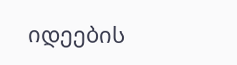იდეების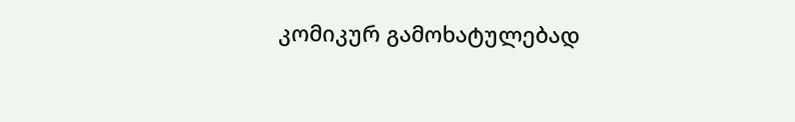კომიკურ გამოხატულებად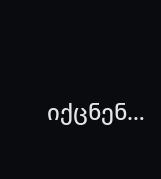იქცნენ…